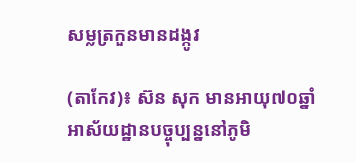សម្លត្រកួនមានដង្កូវ

(តាកែវ)៖ ស៊ន សុក មានអាយុ៧០ឆ្នាំ អាស័យដ្ឋានបច្ចុប្បន្ននៅភូមិ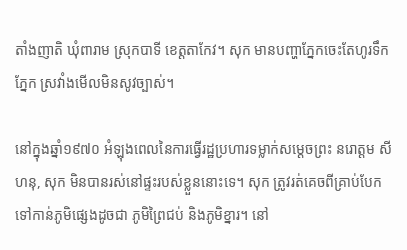តាំងញាតិ ឃុំពារាម ស្រុកបាទី ខេត្តតាកែវ។ សុក មានបញ្ហាភ្នែកចេះតែហូរទឹកភ្នែក ស្រវាំងមើលមិនសូវច្បាស់។

នៅក្នុងឆ្នាំ១៩៧០ អំឡុងពេលនៃការធ្វើរដ្ឋប្រហារទម្លាក់សម្ដេចព្រះ នរោត្ដម សីហនុ, សុក មិនបានរស់នៅផ្ទះរបស់ខ្លួននោះទេ។ សុក ត្រូវរត់គេចពីគ្រាប់បែកទៅកាន់ភូមិផ្សេងដូចជា ភូមិព្រៃជប់ និងភូមិខ្នារ។ នៅ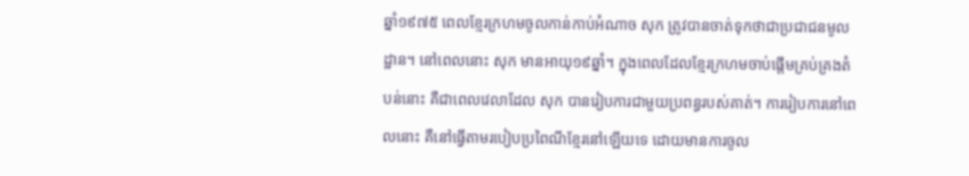ឆ្នាំ១៩៧៥ ពេលខ្មែរក្រហមចូលកាន់កាប់អំណាច សុក ត្រូវបានចាត់ទុកថាជាប្រជាជនមូលដ្ឋាន។ នៅពេលនោះ សុក មានអាយុ១៩ឆ្នាំ។ ក្នុងពេលដែលខ្មែរក្រហមចាប់ផ្តើមគ្រប់គ្រងតំបន់នោះ គឺជាពេលវេលាដែល សុក បានរៀបការជាមួយប្រពន្ធរបស់គាត់។ ការរៀបការនៅពេលនោះ គឺនៅធ្វើតាមរបៀបប្រពៃណីខ្មែរនៅឡើយទេ ដោយមានការចូល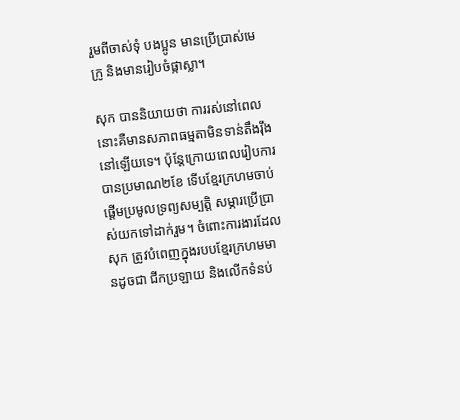រួមពីចាស់ទុំ បងប្អូន មានប្រើប្រាស់មេក្រូ និងមានរៀបចំផ្កាស្លា។

សុក បាននិយាយថា ការរស់នៅពេលនោះគឺមានសភាពធម្មតាមិនទាន់តឹងរ៉ឹងនៅឡើយទេ។ ប៉ុន្តែក្រោយពេលរៀបការបានប្រមាណ២ខែ ទើបខ្មែរក្រហមចាប់ផ្តើមប្រមូលទ្រព្យសម្បត្តិ សម្ភារប្រើប្រាស់យកទៅដាក់រួម។ ចំពោះការងារដែល សុក ត្រូវបំពេញក្នុងរបបខ្មែរក្រហមមានដូចជា ជីកប្រឡាយ និងលើកទំនប់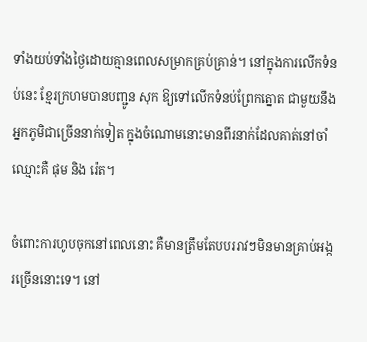ទាំងយប់ទាំងថ្ងៃដោយគ្មានពេលសម្រាកគ្រប់គ្រាន់។ នៅក្នុងការលើកទំនប់នេះ ខ្មែរក្រហមបានបញ្ជូន សុក ឱ្យទៅលើកទំនប់ព្រែកត្នោត ជាមួយនឹងអ្នកភូមិជាច្រើននាក់ទៀត ក្នុងចំណោមនោះមានពីរនាក់ដែលគាត់នៅចាំឈ្មោះគឺ ផុម និង រ៉េត។

ចំពោះការហូបចុកនៅពេលនោះ គឺមានត្រឹមតែបបររាវៗមិនមានគ្រាប់អង្ករច្រើននោះទេ។ នៅ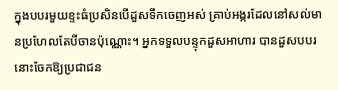ក្នុងបបរមួយខ្ទះធំប្រសិនបើដួសទឹកចេញអស់ គ្រាប់អង្ករដែលនៅសល់មានប្រហែលតែបីចានប៉ុណ្ណោះ។ អ្នកទទួលបន្ទុកដួសអាហារ បានដួសបបរនោះចែកឱ្យប្រជាជន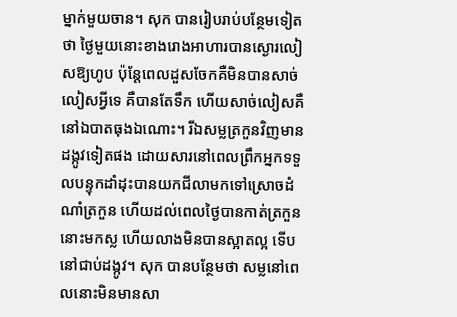ម្នាក់មួយចាន។ សុក បានរៀបរាប់បន្ថែមទៀតថា ថ្ងៃមួយនោះខាងរោងអាហារបានស្ងោរលៀសឱ្យហូប ប៉ុន្តែពេលដួសចែកគឺមិនបានសាច់លៀសអ្វីទេ គឺបានតែទឹក ហើយសាច់លៀសគឺនៅឯបាតធុងឯណោះ។ រីឯសម្លត្រកួនវិញមានដង្កូវទៀតផង ដោយសារនៅពេលព្រឹកអ្នកទទួលបន្ទុកដាំដុះបានយកជីលាមកទៅស្រោចដំណាំត្រកួន ហើយដល់ពេលថ្ងៃបានកាត់ត្រកួននោះមកស្ល ហើយលាងមិនបានស្អាតល្អ ទើបនៅជាប់ដង្កូវ។ សុក បានបន្ថែមថា សម្លនៅពេលនោះមិនមានសា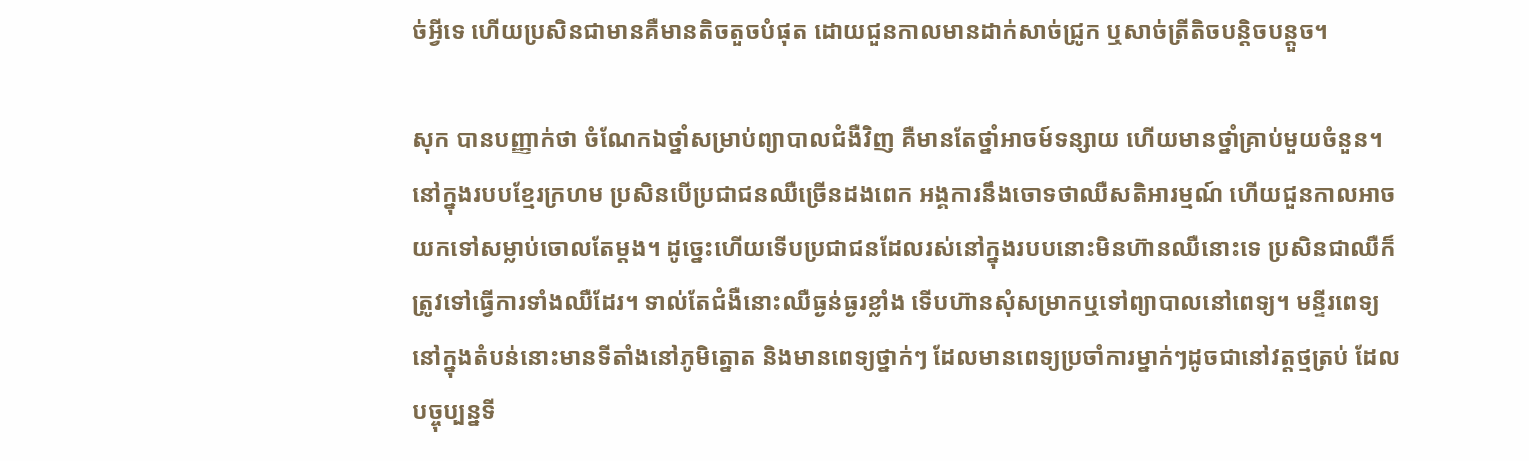ច់អ្វីទេ ហើយប្រសិនជាមានគឺមានតិចតួចបំផុត ដោយជួនកាលមានដាក់សាច់ជ្រូក ឬសាច់ត្រីតិចបន្តិចបន្តួច។

សុក បានបញ្ញាក់ថា ចំណែកឯថ្នាំសម្រាប់ព្យាបាលជំងឺវិញ គឺមានតែថ្នាំអាចម៍ទន្សាយ ហើយមានថ្នាំគ្រាប់មួយចំនួន។ នៅក្នុងរបបខ្មែរក្រហម ប្រសិនបើប្រជាជនឈឺច្រើនដងពេក អង្គការនឹងចោទថាឈឺសតិអារម្មណ៍ ហើយជួនកាលអាចយកទៅសម្លាប់ចោលតែម្តង។ ដូច្នេះហើយទើបប្រជាជនដែលរស់នៅក្នុងរបបនោះមិនហ៊ានឈឺនោះទេ ប្រសិនជាឈឺក៏ត្រូវទៅធ្វើការទាំងឈឺដែរ។ ទាល់តែជំងឺនោះឈឺធ្ងន់ធ្ងរខ្លាំង ទើបហ៊ានសុំសម្រាកឬទៅព្យាបាលនៅពេទ្យ។ មន្ទីរពេទ្យនៅក្នុងតំបន់នោះមានទីតាំងនៅភូមិត្នោត និងមានពេទ្យថ្នាក់ៗ ដែលមានពេទ្យប្រចាំការម្នាក់ៗដូចជានៅវត្តថ្មត្រប់ ដែលបច្ចុប្បន្នទី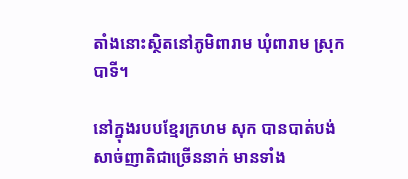តាំងនោះស្ថិតនៅភូមិពារាម ឃុំពារាម ស្រុកបាទី។

នៅក្នុងរបបខ្មែរក្រហម សុក បានបាត់បង់សាច់ញាតិជាច្រើននាក់ មានទាំង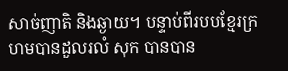សាច់ញាតិ និងឆ្ងាយ។ បន្ទាប់ពីរបបខ្មែរក្រហមបានដួលរលំ សុក បានបាន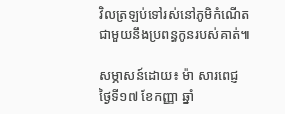វិលត្រឡប់ទៅរស់នៅភូមិកំណើតជាមួយនឹងប្រពន្ធកូនរបស់គាត់៕

សម្ភាសន៍ដោយ៖ ម៉ា សារពេជ្ញ ថ្ងៃទី១៧ ខែកញ្ញា ឆ្នាំ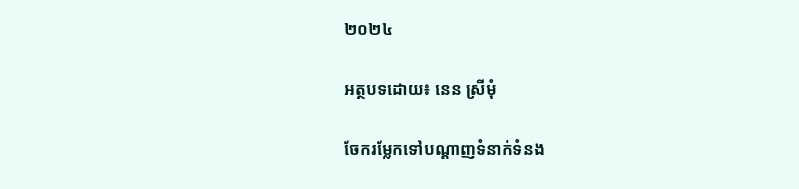២០២៤

អត្ថបទដោយ៖ នេន ស្រីមុំ

ចែករម្លែកទៅបណ្តាញទំនាក់ទំនង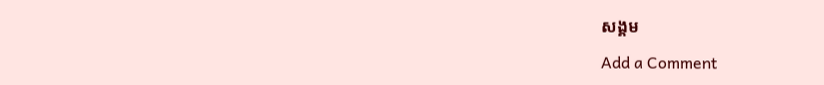សង្គម

Add a Comment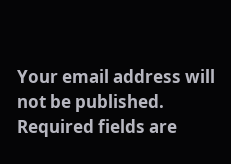Your email address will not be published. Required fields are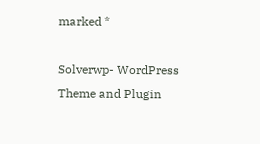marked *

Solverwp- WordPress Theme and Plugin